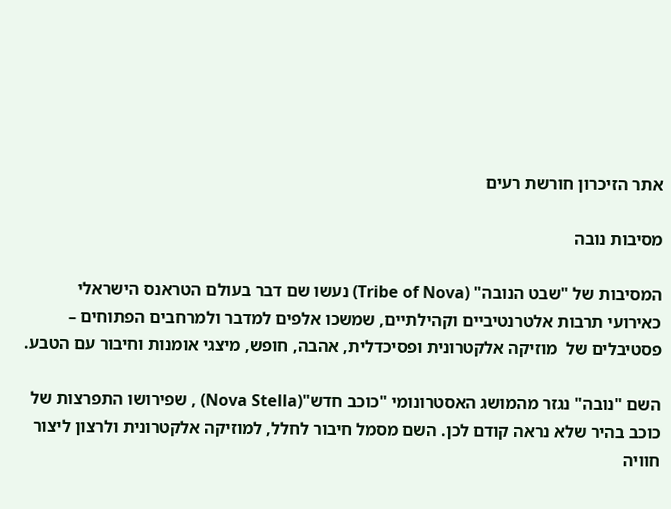אתר הזיכרון חורשת רעים

מסיבות נובה

המסיבות של "שבט הנובה" (Tribe of Nova) נעשו שם דבר בעולם הטראנס הישראלי כאירועי תרבות אלטרנטיביים וקהילתיים, שמשכו אלפים למדבר ולמרחבים הפתוחים – פסטיבלים של  מוזיקה אלקטרונית ופסיכדלית, אהבה, חופש, מיצגי אומנות וחיבור עם הטבע.

השם "נובה" נגזר מהמושג האסטרונומי "כוכב חדש"(Nova Stella) , שפירושו התפרצות של כוכב בהיר שלא נראה קודם לכן. השם מסמל חיבור לחלל, למוזיקה אלקטרונית ולרצון ליצור חוויה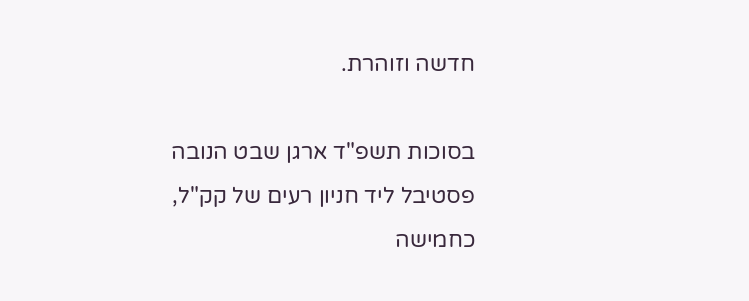חדשה וזוהרת.

בסוכות תשפ"ד ארגן שבט הנובה פסטיבל ליד חניון רעים של קק"ל, כחמישה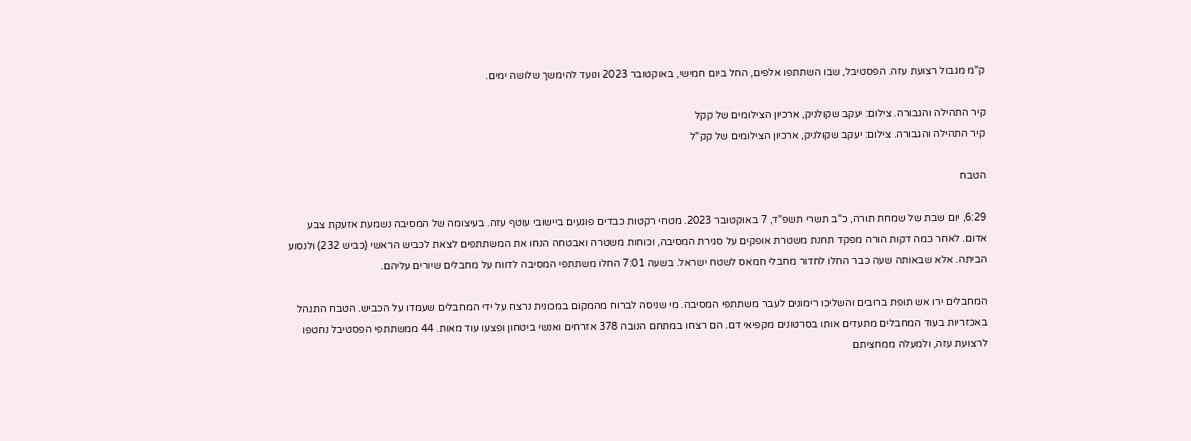ק"מ מגבול רצועת עזה. הפסטיבל, שבו השתתפו אלפים, החל ביום חמישי, באוקטובר 2023 ונועד להימשך שלושה ימים.

קיר התהילה והגבורה. צילום: יעקב שקולניק, ארכיון הצילומים של קקל
קיר התהילה והגבורה. צילום: יעקב שקולניק, ארכיון הצילומים של קק"ל

הטבח

6:29, יום שבת של שמחת תורה, כ"ב תשרי תשפ"ד, 7 באוקטובר 2023. מטחי רקטות כבדים פוגעים ביישובי עוטף עזה. בעיצומה של המסיבה נשמעת אזעקת צבע אדום. לאחר כמה דקות הורה מפקד תחנת משטרת אופקים על סגירת המסיבה, וכוחות משטרה ואבטחה הנחו את המשתתפים לצאת לכביש הראשי (כביש 232) ולנסוע הביתה. אלא שבאותה שעה כבר החלו לחדור מחבלי חמאס לשטח ישראל. בשעה 7:01 החלו משתתפי המסיבה לדווח על מחבלים שיורים עליהם.

המחבלים ירו אש תופת ברובים והשליכו רימונים לעבר משתתפי המסיבה. מי שניסה לברוח מהמקום במכונית נרצח על ידי המחבלים שעמדו על הכביש. הטבח התנהל באכזריות בעוד המחבלים מתעדים אותו בסרטונים מקפיאי דם. הם רצחו במתחם הנובה 378 אזרחים ואנשי ביטחון ופצעו עוד מאות. 44 ממשתתפי הפסטיבל נחטפו לרצועת עזה, ולמעלה ממחציתם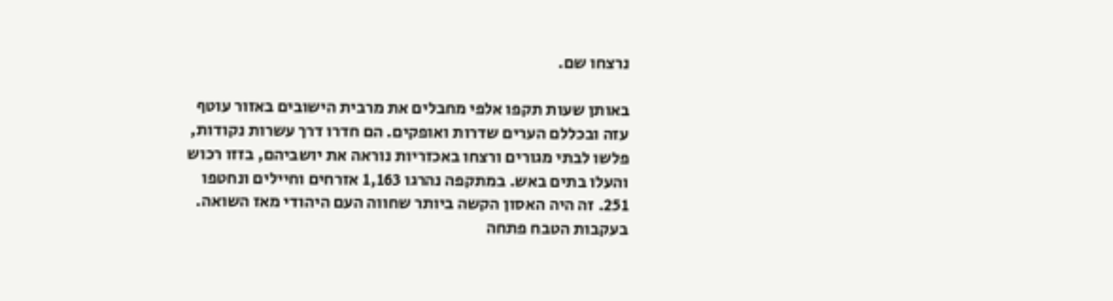נרצחו שם.

באותן שעות תקפו אלפי מחבלים את מרבית הישובים באזור עוטף עזה ובכללם הערים שדרות ואופקים. הם חדרו דרך עשרות נקודות, פלשו לבתי מגורים ורצחו באכזריות נוראה את יושביהם, בזזו רכוש והעלו בתים באש. במתקפה נהרגו 1,163 אזרחים וחיילים ונחטפו 251. זה היה האסון הקשה ביותר שחווה העם היהודי מאז השואה. בעקבות הטבח פתחה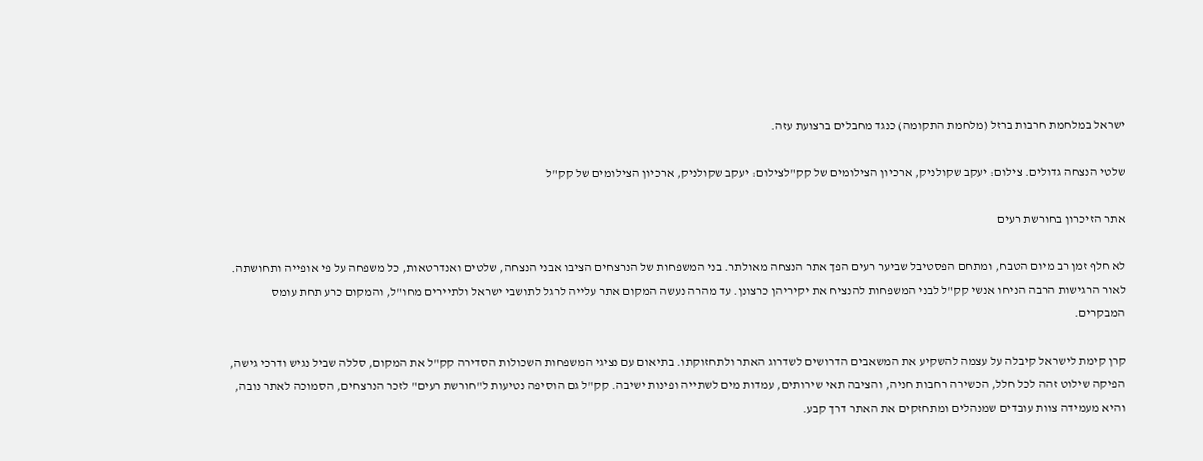ישראל במלחמת חרבות ברזל (מלחמת התקומה) כנגד מחבלים ברצועת עזה.

שלטי הנצחה גדולים. צילום: יעקב שקולניק, ארכיון הצילומים של קק"לצילום: יעקב שקולניק, ארכיון הצילומים של קק"ל

אתר הזיכרון בחורשת רעים

לא חלף זמן רב מיום הטבח, ומתחם הפסטיבל שביער רעים הפך אתר הנצחה מאולתר. בני המשפחות של הנרצחים הציבו אבני הנצחה, שלטים ואנדרטאות, כל משפחה על פי אופייה ותחושתה. לאור הרגישות הרבה הניחו אנשי קק"ל לבני המשפחות להנציח את יקיריהן כרצונן. עד מהרה נעשה המקום אתר עלייה לרגל לתושבי ישראל ולתיירים מחו"ל, והמקום כרע תחת עומס המבקרים.

קרן קימת לישראל קיבלה על עצמה להשקיע את המשאבים הדרושים לשדרוג האתר ולתחזוקתו. בתיאום עם נציגי המשפחות השכולות הסדירה קק"ל את המקום, סללה שביל נגיש ודרכי גישה, הפיקה שילוט זהה לכל חלל, הכשירה רחבות חניה, והציבה תאי שירותים, עמדות מים לשתייה ופינות ישיבה. קק"ל גם הוסיפה נטיעות ל"חורשת רעים" לזכר הנרצחים, הסמוכה לאתר נובה, והיא מעמידה צוות עובדים שמנהלים ומתחזקים את האתר דרך קבע.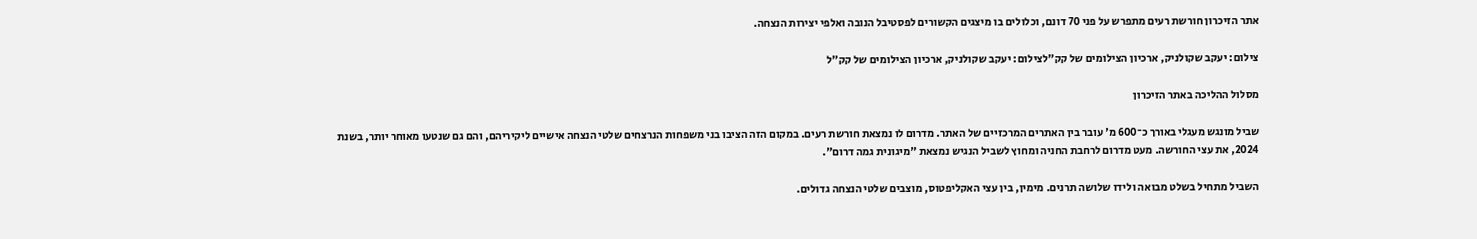אתר הזיכרון חורשת רעים מתפרש על פני 70 דונם, וכלולים בו מיצגים הקשורים לפסטיבל הנובה ואלפי יצירות הנצחה.

צילום: יעקב שקולניק, ארכיון הצילומים של קק"לצילום: יעקב שקולניק, ארכיון הצילומים של קק"ל

מסלול ההליכה באתר הזיכרון

שביל מונגש מעגלי באורך כ־600 מ' עובר בין האתרים המרכזיים של האתר. מדרום לו נמצאת חורשת רעים. במקום הזה הציבו בני משפחות הנרצחים שלטי הנצחה אישיים ליקיריהם, והם גם שנטעו מאוחר יותר, בשנת 2024, את עצי החורשה. מעט מדרום לרחבת החניה ומחוץ לשביל הנגיש נמצאת "מיגונית גמה דרום".

השביל מתחיל בשלט מבואה ולידו שלושה תרנים. מימין, בין עצי האקליפטוס, מוצבים שלטי הנצחה גדולים.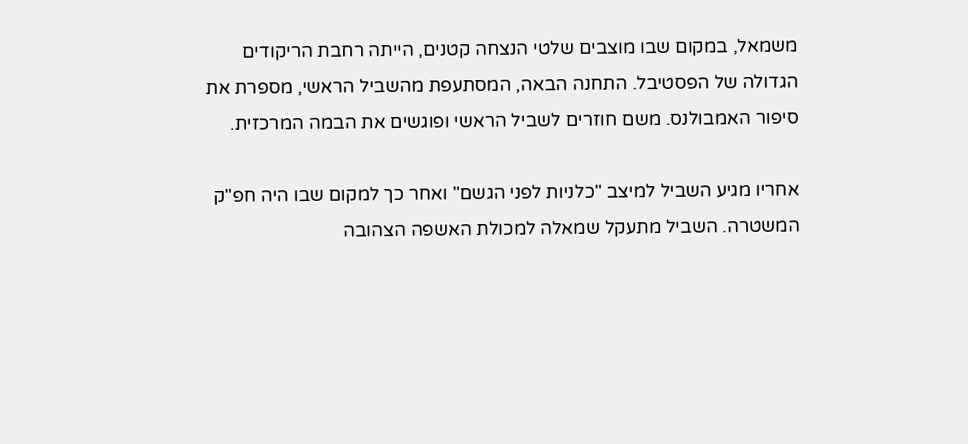משמאל, במקום שבו מוצבים שלטי הנצחה קטנים, הייתה רחבת הריקודים הגדולה של הפסטיבל. התחנה הבאה, המסתעפת מהשביל הראשי, מספרת את סיפור האמבולנס. משם חוזרים לשביל הראשי ופוגשים את הבמה המרכזית.

אחריו מגיע השביל למיצב "כלניות לפני הגשם" ואחר כך למקום שבו היה חפ"ק המשטרה. השביל מתעקל שמאלה למכולת האשפה הצהובה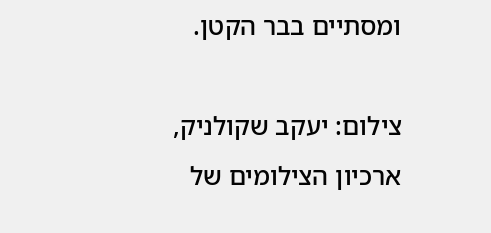ומסתיים בבר הקטן.

צילום: יעקב שקולניק, ארכיון הצילומים של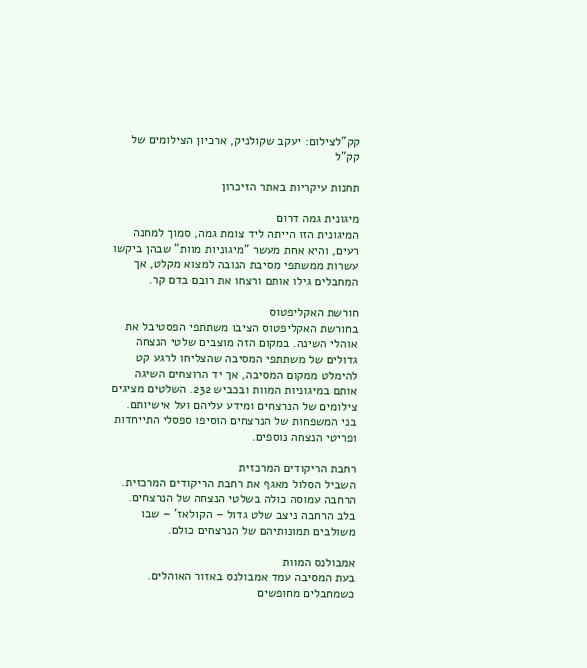קק"לצילום: יעקב שקולניק, ארכיון הצילומים של קק"ל

תחנות עיקריות באתר הזיכרון

מיגונית גמה דרום
המיגונית הזו הייתה ליד צומת גמה, סמוך למחנה רעים, והיא אחת מעשר "מיגוניות מוות" שבהן ביקשו עשרות ממשתפי מסיבת הנובה למצוא מקלט, אך המחבלים גילו אותם ורצחו את רובם בדם קר.

חורשת האקליפטוס
בחורשת האקליפטוס הציבו משתתפי הפסטיבל את אוהלי השינה. במקום הזה מוצבים שלטי הנצחה גדולים של משתתפי המסיבה שהצליחו לרגע קט להימלט ממקום המסיבה, אך יד הרוצחים השיגה אותם במיגוניות המוות ובכביש 232. השלטים מציגים צילומים של הנרצחים ומידע עליהם ועל אישיותם. בני המשפחות של הנרצחים הוסיפו ספסלי התייחדות ופריטי הנצחה נוספים.

רחבת הריקודים המרכזית
השביל הסלול מאגף את רחבת הריקודים המרכזית. הרחבה עמוסה כולה בשלטי הנצחה של הנרצחים. בלב הרחבה ניצב שלט גדול – הקולאז' – שבו משולבים תמונותיהם של הנרצחים כולם.

אמבולנס המוות
בעת המסיבה עמד אמבולנס באזור האוהלים. כשמחבלים מחופשים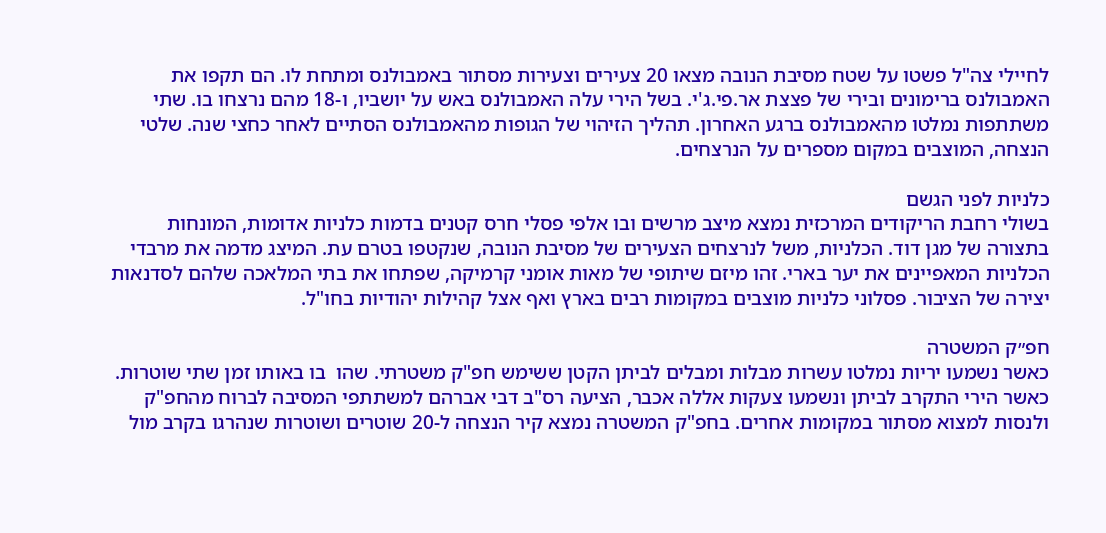לחיילי צה"ל פשטו על שטח מסיבת הנובה מצאו 20 צעירים וצעירות מסתור באמבולנס ומתחת לו. הם תקפו את האמבולנס ברימונים ובירי של פצצת אר.פי.ג'י. בשל הירי עלה האמבולנס באש על יושביו, ו-18 מהם נרצחו בו. שתי משתתפות נמלטו מהאמבולנס ברגע האחרון. תהליך הזיהוי של הגופות מהאמבולנס הסתיים לאחר כחצי שנה. שלטי הנצחה, המוצבים במקום מספרים על הנרצחים.

כלניות לפני הגשם
בשולי רחבת הריקודים המרכזית נמצא מיצב מרשים ובו אלפי פסלי חרס קטנים בדמות כלניות אדומות, המונחות בתצורה של מגן דוד. הכלניות, משל לנרצחים הצעירים של מסיבת הנובה, שנקטפו בטרם עת. המיצג מדמה את מרבדי הכלניות המאפיינים את יער בארי. זהו מיזם שיתופי של מאות אומני קרמיקה, שפתחו את בתי המלאכה שלהם לסדנאות יצירה של הציבור. פסלוני כלניות מוצבים במקומות רבים בארץ ואף אצל קהילות יהודיות בחו"ל.

חפ״ק המשטרה
כאשר נשמעו יריות נמלטו עשרות מבלות ומבלים לביתן הקטן ששימש חפ"ק משטרתי. שהו  בו באותו זמן שתי שוטרות. כאשר הירי התקרב לביתן ונשמעו צעקות אללה אכבר, הציעה רס"ב דבי אברהם למשתתפי המסיבה לברוח מהחפ"ק ולנסות למצוא מסתור במקומות אחרים. בחפ"ק המשטרה נמצא קיר הנצחה ל-20 שוטרים ושוטרות שנהרגו בקרב מול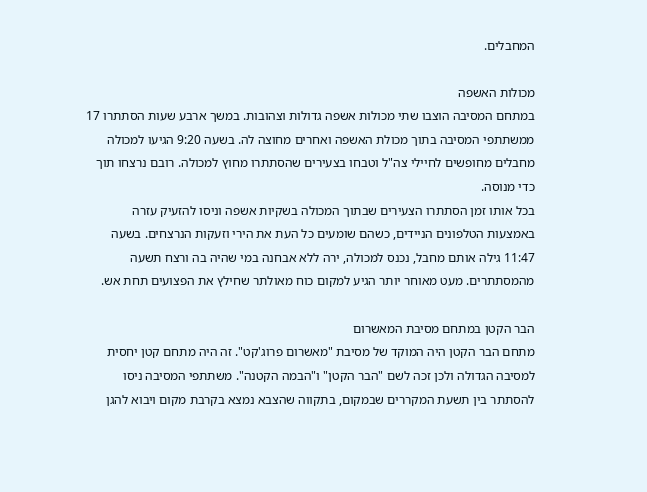המחבלים.

מכולות האשפה
במתחם המסיבה הוצבו שתי מכולות אשפה גדולות וצהובות. במשך ארבע שעות הסתתרו 17 ממשתתפי המסיבה בתוך מכולת האשפה ואחרים מחוצה לה. בשעה 9:20 הגיעו למכולה מחבלים מחופשים לחיילי צה"ל וטבחו בצעירים שהסתתרו מחוץ למכולה. רובם נרצחו תוך כדי מנוסה.
בכל אותו זמן הסתתרו הצעירים שבתוך המכולה בשקיות אשפה וניסו להזעיק עזרה באמצעות הטלפונים הניידים, כשהם שומעים כל העת את הירי וזעקות הנרצחים. בשעה 11:47 גילה אותם מחבל, נכנס למכולה, ירה ללא אבחנה במי שהיה בה ורצח תשעה מהמסתתרים. מעט מאוחר יותר הגיע למקום כוח מאולתר שחילץ את הפצועים תחת אש.

הבר הקטן במתחם מסיבת המאשרום
מתחם הבר הקטן היה המוקד של מסיבת "מאשרום פרוג'קט". זה היה מתחם קטן יחסית למסיבה הגדולה ולכן זכה לשם "הבר הקטן" ו"הבמה הקטנה". משתתפי המסיבה ניסו להסתתר בין תשעת המקררים שבמקום, בתקווה שהצבא נמצא בקרבת מקום ויבוא להגן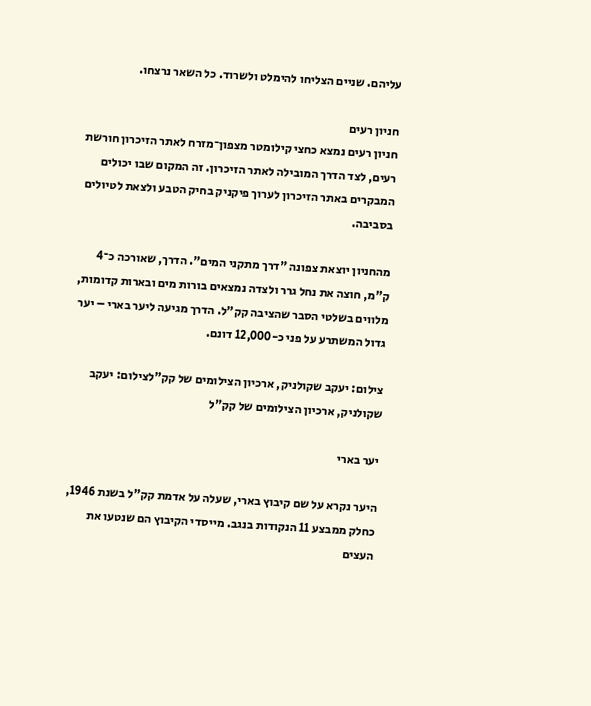עליהם. שניים הצליחו להימלט ולשרוד. כל השאר נרצחו.

חניון רעים
חניון רעים נמצא כחצי קילומטר מצפון־מזרח לאתר הזיכרון חורשת רעים, לצד הדרך המובילה לאתר הזיכרון. זה המקום שבו יכולים המבקרים באתר הזיכרון לערוך פיקניק בחיק הטבע ולצאת לטיולים בסביבה.

מהחניון יוצאת צפונה "דרך מתקני המים". הדרך, שאורכה כ־4 ק"מ, חוצה את נחל גרר ולצדה נמצאים בורות מים ובארות קדומות, מלווים בשלטי הסבר שהציבה קק"ל. הדרך מגיעה ליער בארי – יער גדול המשתרע על פני כ-12,000 דונם.

צילום: יעקב שקולניק, ארכיון הצילומים של קק"לצילום: יעקב שקולניק, ארכיון הצילומים של קק"ל

יער בארי

היער נקרא על שם קיבוץ בארי, שעלה על אדמת קק"ל בשנת 1946, כחלק ממבצע 11 הנקודות בנגב. מייסדי הקיבוץ הם שנטעו את העצים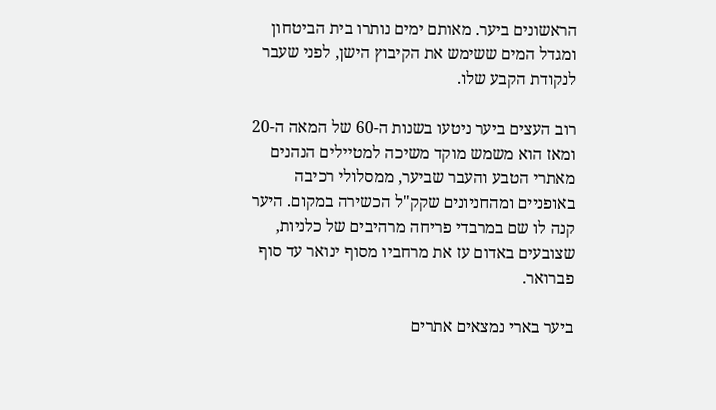הראשונים ביער. מאותם ימים נותרו בית הביטחון ומגדל המים ששימש את הקיבוץ הישן, לפני שעבר לנקודת הקבע שלו.

רוב העצים ביער ניטעו בשנות ה-60 של המאה ה-20 ומאז הוא משמש מוקד משיכה למטיילים הנהנים מאתרי הטבע והעבר שביער, ממסלולי רכיבה באופניים ומהחניונים שקק"ל הכשירה במקום. היער קנה לו שם במרבדי פריחה מרהיבים של כלניות, שצובעים באדום עז את מרחביו מסוף ינואר עד סוף פברואר.

ביער בארי נמצאים אתרים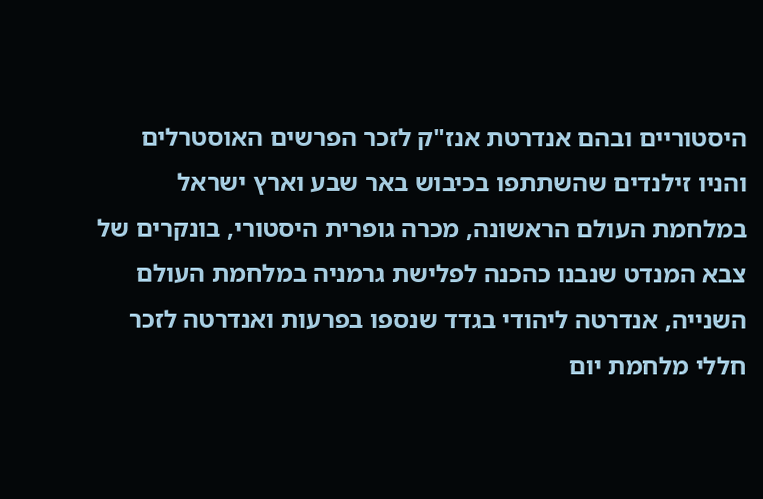היסטוריים ובהם אנדרטת אנז"ק לזכר הפרשים האוסטרלים והניו זילנדים שהשתתפו בכיבוש באר שבע וארץ ישראל במלחמת העולם הראשונה, מכרה גופרית היסטורי, בונקרים של צבא המנדט שנבנו כהכנה לפלישת גרמניה במלחמת העולם השנייה, אנדרטה ליהודי בגדד שנספו בפרעות ואנדרטה לזכר חללי מלחמת יום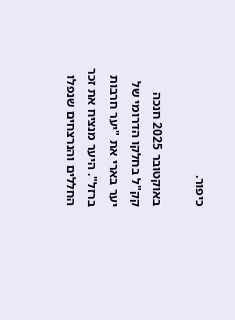כיפור.

באוקטובר 2025 חנכה קק"ל בחלקו הדרומי של יער בארי את "יער חרבות ברזל". היער מנציח את זכר החללים והנרצחים שנפלו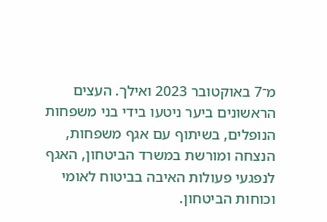מ־7 באוקטובר 2023 ואילך. העצים הראשונים ביער ניטעו בידי בני משפחות הנופלים, בשיתוף עם אגף משפחות, הנצחה ומורשת במשרד הביטחון, האגף לנפגעי פעולות האיבה בביטוח לאומי וכוחות הביטחון.